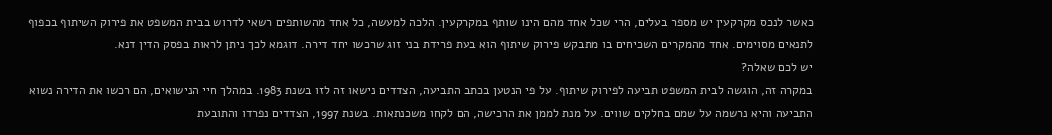כאשר לנכס מקרקעין יש מספר בעלים, הרי שכל אחד מהם הינו שותף במקרקעין. הלכה למעשה, כל אחד מהשותפים רשאי לדרוש בבית המשפט את פירוק השיתוף בכפוף לתנאים מסוימים. אחד מהמקרים השכיחים בו מתבקש פירוק שיתוף הוא בעת פרידת בני זוג שרכשו יחד דירה. דוגמא לכך ניתן לראות בפסק הדין דנא.
יש לכם שאלה?
במקרה זה, הוגשה לבית המשפט תביעה לפירוק שיתוף. על פי הנטען בכתב התביעה, הצדדים נישאו זה לזו בשנת 1983. במהלך חיי הנישואים, הם רכשו את הדירה נשוא התביעה והיא נרשמה על שמם בחלקים שווים. על מנת לממן את הרכישה, הם לקחו משכנתאות. בשנת 1997, הצדדים נפרדו והתובעת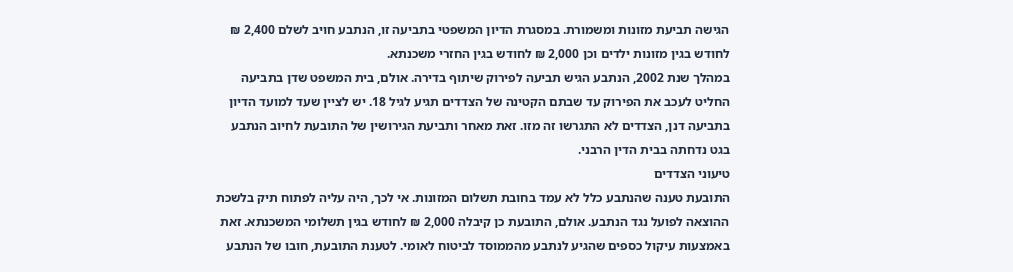הגישה תביעת מזונות ומשמורת. במסגרת הדיון המשפטי בתביעה זו, הנתבע חויב לשלם 2,400 ₪ לחודש בגין מזונות ילדים וכן 2,000 ₪ לחודש בגין החזרי משכנתא.
במהלך שנת 2002, הנתבע הגיש תביעה לפירוק שיתוף בדירה. אולם, בית המשפט שדן בתביעה החליט לעכב את הפירוק עד שבתם הקטינה של הצדדים תגיע לגיל 18. יש לציין שעד למועד הדיון בתביעה דנן, הצדדים לא התגרשו זה מזו. זאת מאחר ותביעת הגירושין של התובעת לחיוב הנתבע בגט נדחתה בבית הדין הרבני.
טיעוני הצדדים
התובעת טענה שהנתבע כלל לא עמד בחובת תשלום המזונות. אי לכך, היה עליה לפתוח תיק בלשכת ההוצאה לפועל נגד הנתבע. אולם, התובעת כן קיבלה 2,000 ₪ לחודש בגין תשלומי המשכנתא. זאת באמצעות עיקול כספים שהגיע לנתבע מהממוסד לביטוח לאומי. לטענת התובעת, חובו של הנתבע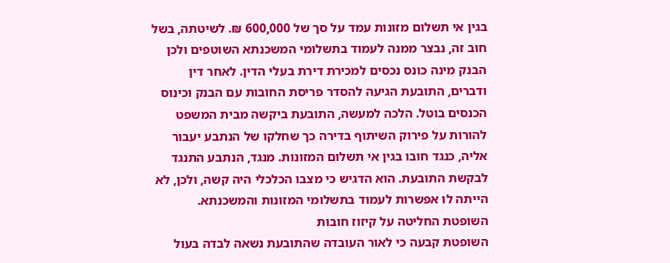בגין אי תשלום מזונות עמד על סך של 600,000 ₪. לשיטתה, בשל חוב זה, נבצר ממנה לעמוד בתשלומי המשכנתא השוטפים ולכן הבנק מינה כונס נכסים למכירת דירת בעלי הדין. לאחר דין ודברים, התובעת הגיעה להסדר פריסת החובות עם הבנק וכינוס הכנסים בוטל. הלכה למעשה, התובעת ביקשה מבית המשפט להורות על פירוק השיתוף בדירה כך שחלקו של הנתבע יעבור אליה, כנגד חובו בגין אי תשלום המזונות. מנגד, הנתבע התנגד לבקשת התובעת. הוא הדגיש כי מצבו הכלכלי היה קשה, ולכן, לא הייתה לו אפשרות לעמוד בתשלומי המזונות והמשכנתא.
השופטת החליטה על קיזוז חובות
השופטת קבעה כי לאור העובדה שהתובעת נשאה לבדה בעול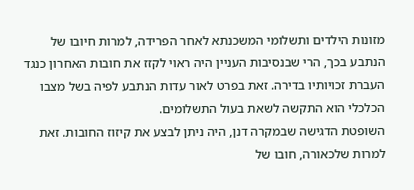מזונות הילדים ותשלומי המשכנתא לאחר הפרידה, למרות חיובו של הנתבע בכך, הרי שבנסיבות העניין היה ראוי לקזז את חובות האחרון כנגד העברת זכויותיו בדירה. זאת בפרט לאור עדות הנתבע לפיה בשל מצבו הכלכלי הוא התקשה לשאת בעול התשלומים.
השופטת הדגישה שבמקרה דנן, היה ניתן לבצע את קיזוז החובות. זאת למרות שלכאורה, חובו של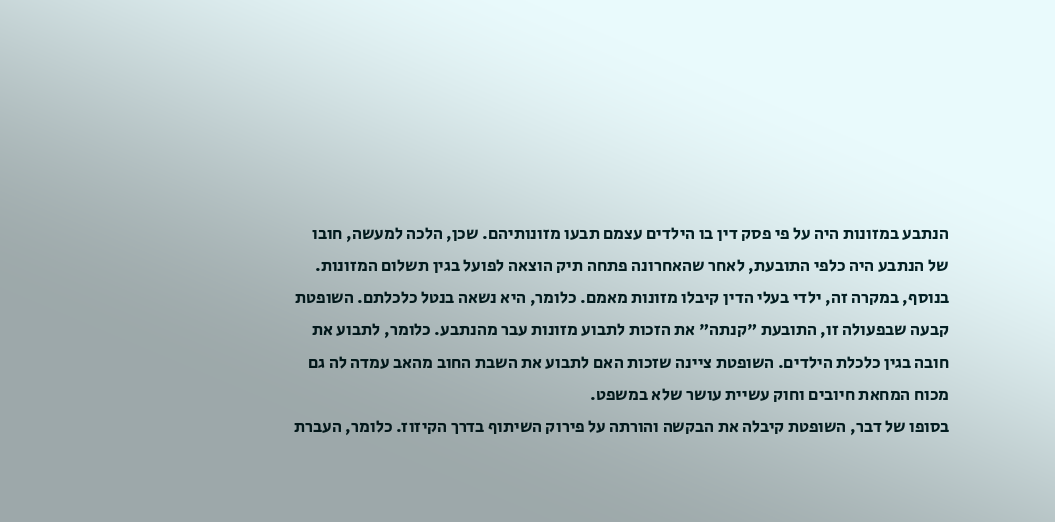הנתבע במזונות היה על פי פסק דין בו הילדים עצמם תבעו מזונותיהם. שכן, הלכה למעשה, חובו של הנתבע היה כלפי התובעת, לאחר שהאחרונה פתחה תיק הוצאה לפועל בגין תשלום המזונות. בנוסף, במקרה זה, ילדי בעלי הדין קיבלו מזונות מאמם. כלומר, היא נשאה בנטל כלכלתם. השופטת קבעה שבפעולה זו, התובעת "קנתה" את הזכות לתבוע מזונות עבר מהנתבע. כלומר, לתבוע את חובה בגין כלכלת הילדים. השופטת ציינה שזכות האם לתבוע את השבת החוב מהאב עמדה לה גם מכוח המחאת חיובים וחוק עשיית עושר שלא במשפט.
בסופו של דבר, השופטת קיבלה את הבקשה והורתה על פירוק השיתוף בדרך הקיזוז. כלומר, העברת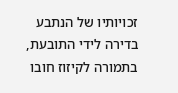זכויותיו של הנתבע בדירה לידי התובעת, בתמורה לקיזוז חובו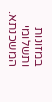במזונות ותשלומי המשכנתא.